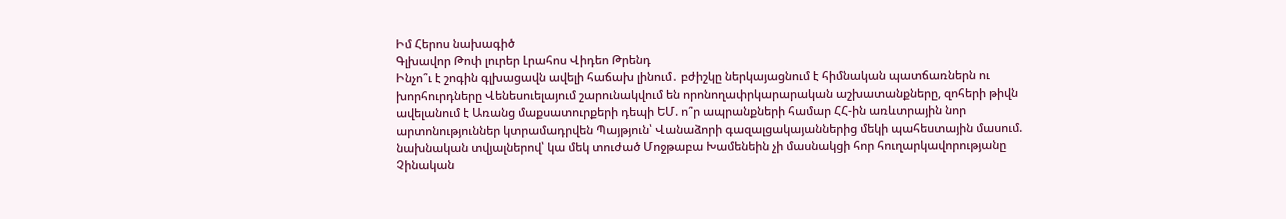Իմ Հերոս նախագիծ
Գլխավոր Թոփ լուրեր Լրահոս Վիդեո Թրենդ
Ինչո՞ւ է շոգին գլխացավն ավելի հաճախ լինում․ բժիշկը ներկայացնում է հիմնական պատճառներն ու խորհուրդները Վենեսուելայում շարունակվում են որոնողափրկարարական աշխատանքները, զոհերի թիվն ավելանում է Առանց մաքսատուրքերի դեպի ԵՄ. ո՞ր ապրանքների համար ՀՀ-ին առևտրային նոր արտոնություններ կտրամադրվեն Պայթյուն՝ Վանաձորի գազալցակայաններից մեկի պահեստային մասում. նախնական տվյալներով՝ կա մեկ տուժած Մոջթաբա Խամենեին չի մասնակցի հոր հուղարկավորությանը Չինական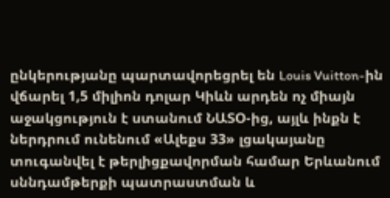ընկերությանը պարտավորեցրել են Louis Vuitton-ին վճարել 1,5 միլիոն դոլար Կիևն արդեն ոչ միայն աջակցություն է ստանում ՆԱՏՕ-ից, այլև ինքն է ներդրում ունենում «Ալեքս 33» լցակայանը տուգանվել է թերլիցքավորման համար Երևանում սննդամթերքի պատրաստման և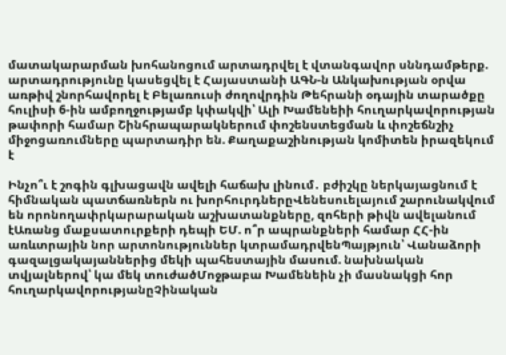մատակարարման խոհանոցում արտադրվել է վտանգավոր սննդամթերք. արտադրությունը կասեցվել է Հայաստանի ԱԳՆ-ն Անկախության օրվա առթիվ շնորհավորել է Բելառուսի ժողովրդին Թեհրանի օդային տարածքը հուլիսի 6-ին ամբողջությամբ կփակվի՝ Ալի Խամենեիի հուղարկավորության թափորի համար Շինհրապարակներում փոշենստեցման և փոշեճնշիչ միջոցառումները պարտադիր են. Քաղաքաշինության կոմիտեն իրազեկում է

Ինչո՞ւ է շոգին գլխացավն ավելի հաճախ լինում․ բժիշկը ներկայացնում է հիմնական պատճառներն ու խորհուրդներըՎենեսուելայում շարունակվում են որոնողափրկարարական աշխատանքները, զոհերի թիվն ավելանում էԱռանց մաքսատուրքերի դեպի ԵՄ. ո՞ր ապրանքների համար ՀՀ-ին առևտրային նոր արտոնություններ կտրամադրվենՊայթյուն՝ Վանաձորի գազալցակայաններից մեկի պահեստային մասում. նախնական տվյալներով՝ կա մեկ տուժածՄոջթաբա Խամենեին չի մասնակցի հոր հուղարկավորությանըՉինական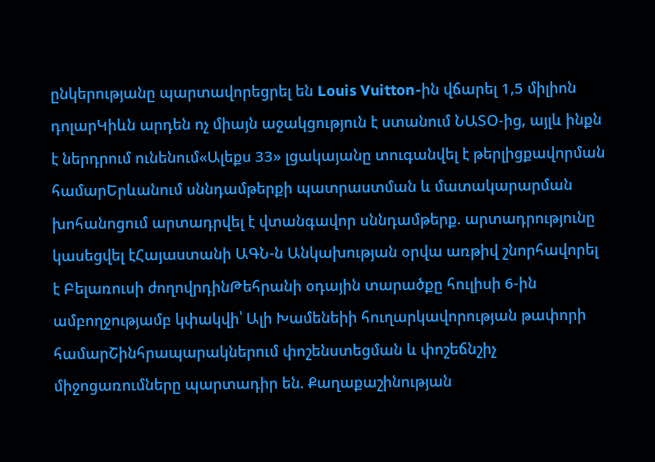ընկերությանը պարտավորեցրել են Louis Vuitton-ին վճարել 1,5 միլիոն դոլարԿիևն արդեն ոչ միայն աջակցություն է ստանում ՆԱՏՕ-ից, այլև ինքն է ներդրում ունենում«Ալեքս 33» լցակայանը տուգանվել է թերլիցքավորման համարԵրևանում սննդամթերքի պատրաստման և մատակարարման խոհանոցում արտադրվել է վտանգավոր սննդամթերք. արտադրությունը կասեցվել էՀայաստանի ԱԳՆ-ն Անկախության օրվա առթիվ շնորհավորել է Բելառուսի ժողովրդինԹեհրանի օդային տարածքը հուլիսի 6-ին ամբողջությամբ կփակվի՝ Ալի Խամենեիի հուղարկավորության թափորի համարՇինհրապարակներում փոշենստեցման և փոշեճնշիչ միջոցառումները պարտադիր են. Քաղաքաշինության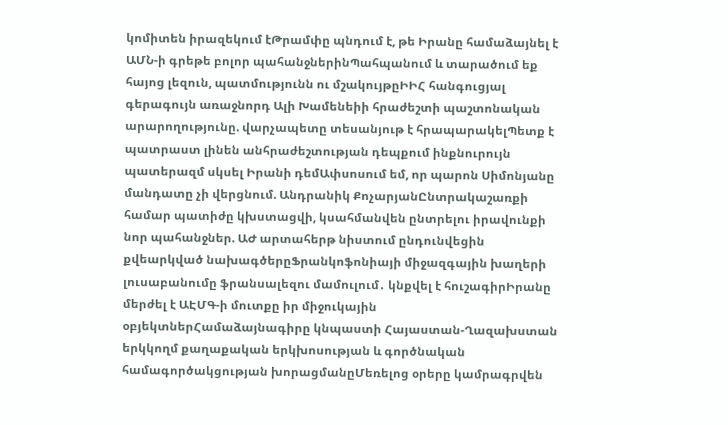կոմիտեն իրազեկում էԹրամփը պնդում է, թե Իրանը համաձայնել է ԱՄՆ-ի գրեթե բոլոր պահանջներինՊահպանում և տարածում եք հայոց լեզուն, պատմությունն ու մշակույթըԻԻՀ հանգուցյալ գերագույն առաջնորդ Ալի Խամենեիի հրաժեշտի պաշտոնական արարողությունը. վարչապետը տեսանյութ է հրապարակելՊետք է պատրաստ լինեն անհրաժեշտության դեպքում ինքնուրույն պատերազմ սկսել Իրանի դեմԱփսոսում եմ, որ պարոն Սիմոնյանը մանդատը չի վերցնում. Անդրանիկ ՔոչարյանԸնտրակաշառքի համար պատիժը կխստացվի, կսահմանվեն ընտրելու իրավունքի նոր պահանջներ. ԱԺ արտահերթ նիստում ընդունվեցին քվեարկված նախագծերըՖրանկոֆոնիայի միջազգային խաղերի լուսաբանումը ֆրանսալեզու մամուլում․ կնքվել է հուշագիրԻրանը մերժել է ԱԷՄԳ-ի մուտքը իր միջուկային օբյեկտներՀամաձայնագիրը կնպաստի Հայաստան-Ղազախստան երկկողմ քաղաքական երկխոսության և գործնական համագործակցության խորացմանըՄեռելոց օրերը կամրագրվեն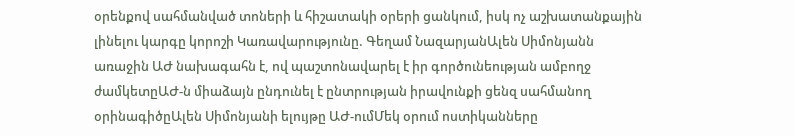օրենքով սահմանված տոների և հիշատակի օրերի ցանկում, իսկ ոչ աշխատանքային լինելու կարգը կորոշի Կառավարությունը. Գեղամ ՆազարյանԱլեն Սիմոնյանն առաջին ԱԺ նախագահն է, ով պաշտոնավարել է իր գործունեության ամբողջ ժամկետըԱԺ-ն միաձայն ընդունել է ընտրության իրավունքի ցենզ սահմանող օրինագիծըԱլեն Սիմոնյանի ելույթը ԱԺ-ումՄեկ օրում ոստիկանները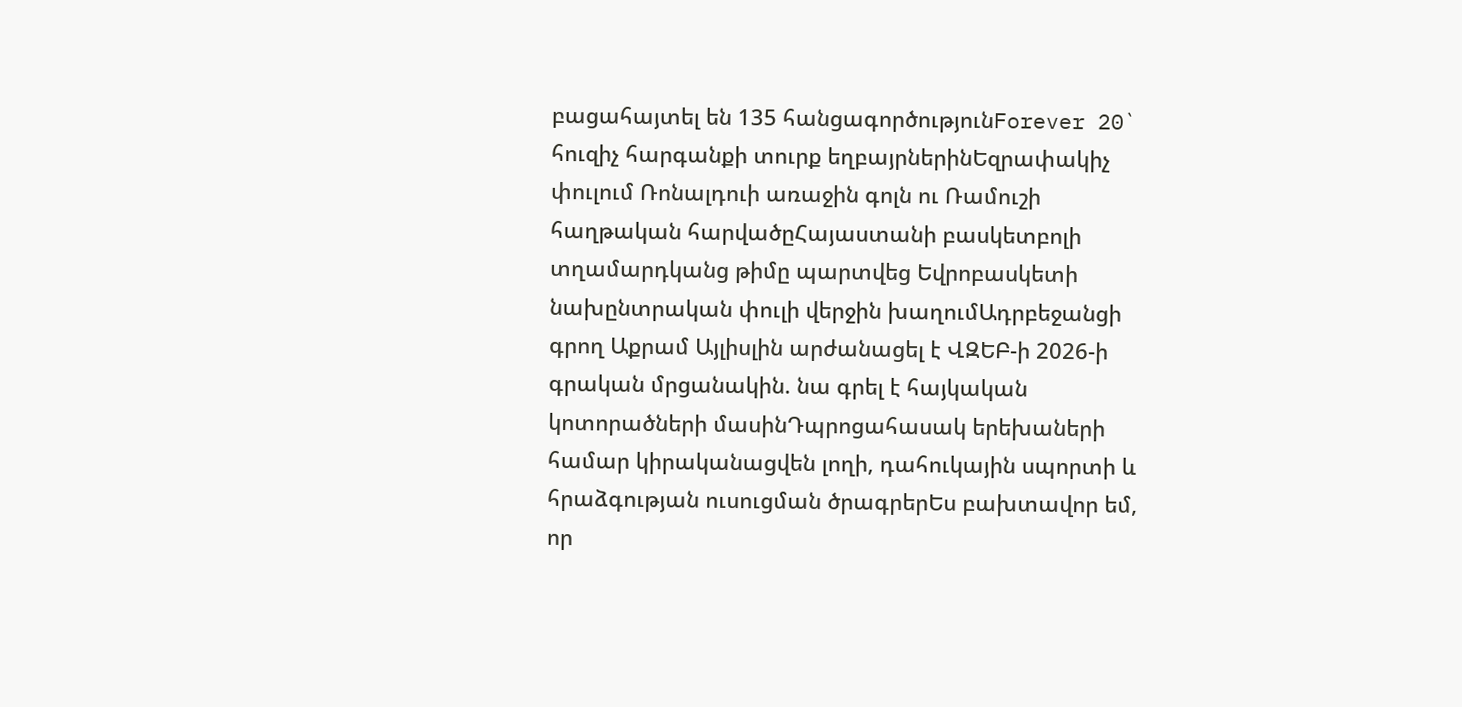բացահայտել են 135 հանցագործությունForever 20` հուզիչ հարգանքի տուրք եղբայրներինԵզրափակիչ փուլում Ռոնալդուի առաջին գոլն ու Ռամուշի հաղթական հարվածըՀայաստանի բասկետբոլի տղամարդկանց թիմը պարտվեց Եվրոբասկետի նախընտրական փուլի վերջին խաղումԱդրբեջանցի գրող Աքրամ Այլիսլին արժանացել է ՎԶԵԲ-ի 2026-ի գրական մրցանակին. նա գրել է հայկական կոտորածների մասինԴպրոցահասակ երեխաների համար կիրականացվեն լողի, դահուկային սպորտի և հրաձգության ուսուցման ծրագրերԵս բախտավոր եմ, որ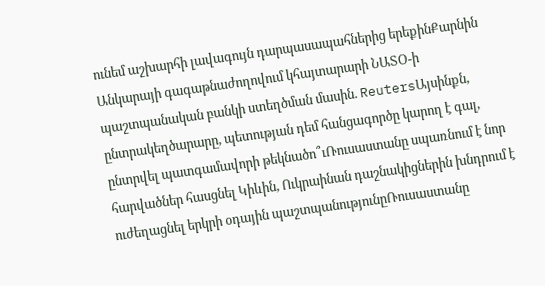ունեմ աշխարհի լավագույն դարպասապահներից երեքինՔարնին Անկարայի գագաթնաժողովում կհայտարարի ՆԱՏՕ-ի պաշտպանական բանկի ստեղծման մասին. ReutersԱյսինքն, ընտրակեղծարարը, պետության դեմ հանցագործը կարող է գալ, ընտրվել պատգամավորի թեկնածո՞ւՌուսաստանը սպառնում է նոր հարվածներ հասցնել Կիևին, Ուկրաինան դաշնակիցներին խնդրում է ուժեղացնել երկրի օդային պաշտպանությունըՌուսաստանը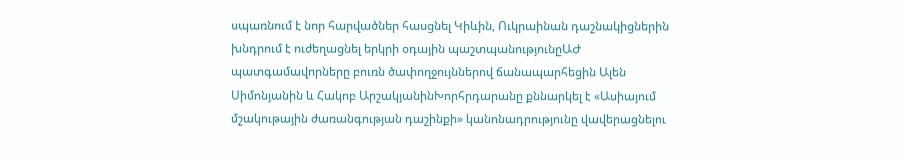սպառնում է նոր հարվածներ հասցնել Կիևին, Ուկրաինան դաշնակիցներին խնդրում է ուժեղացնել երկրի օդային պաշտպանությունըԱԺ պատգամավորները բուռն ծափողջույններով ճանապարհեցին Ալեն Սիմոնյանին և Հակոբ ԱրշակյանինԽորհրդարանը քննարկել է «Ասիայում մշակութային ժառանգության դաշինքի» կանոնադրությունը վավերացնելու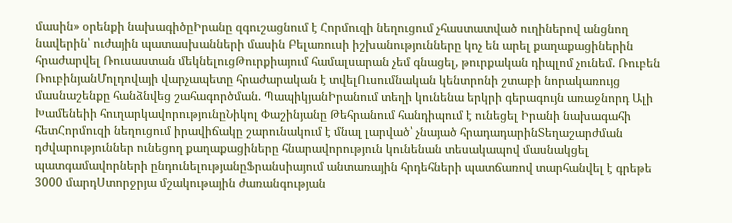մասին» օրենքի նախագիծըԻրանը զգուշացնում է Հորմուզի նեղուցում չհաստատված ուղիներով անցնող նավերին՝ ուժային պատասխանների մասին Բելառուսի իշխանությունները կոչ են արել քաղաքացիներին հրաժարվել Ռուսաստան մեկնելուցԹուրքիայում համալսարան չեմ գնացել, թուրքական դիպլոմ չունեմ. Ռուբեն ՌուբինյանՄոլդովայի վարչապետը հրաժարական է տվելՈւսումնական կենտրոնի շտաբի նորակառույց մասնաշենքը հանձնվեց շահագործման. ՊապիկյանԻրանում տեղի կունենա երկրի գերագույն առաջնորդ Ալի Խամենեիի հուղարկավորությունըՆիկոլ Փաշինյանը Թեհրանում հանդիպում է ունեցել Իրանի նախագահի հետՀորմուզի նեղուցում իրավիճակը շարունակում է մնալ լարված՝ չնայած հրադադարինՏեղաշարժման դժվարություններ ունեցող քաղաքացիները հնարավորություն կունենան տեսակապով մասնակցել պատգամավորների ընդունելությանըՖրանսիայում անտառային հրդեհների պատճառով տարհանվել է գրեթե 3000 մարդՍտորջրյա մշակութային ժառանգության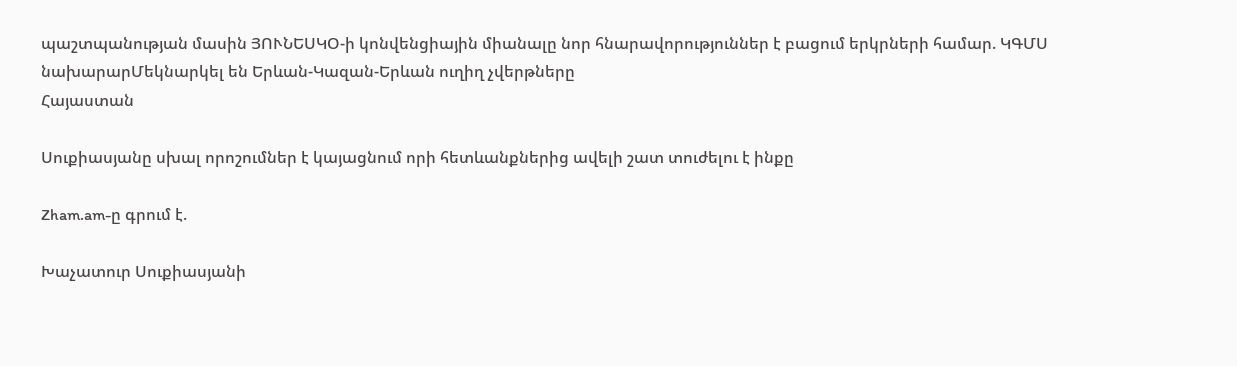պաշտպանության մասին ՅՈՒՆԵՍԿՕ-ի կոնվենցիային միանալը նոր հնարավորություններ է բացում երկրների համար. ԿԳՄՍ նախարարՄեկնարկել են Երևան-Կազան-Երևան ուղիղ չվերթները
Հայաստան

Սուքիասյանը սխալ որոշումներ է կայացնում որի հետևանքներից ավելի շատ տուժելու է ինքը

Zham.am-ը գրում է.

Խաչատուր Սուքիասյանի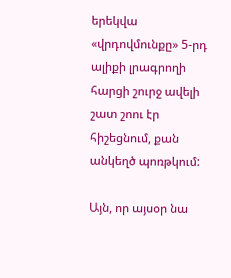երեկվա «վրդովմունքը» 5-րդ ալիքի լրագրողի հարցի շուրջ ավելի շատ շոու էր հիշեցնում, քան անկեղծ պոռթկում:

Այն, որ այսօր նա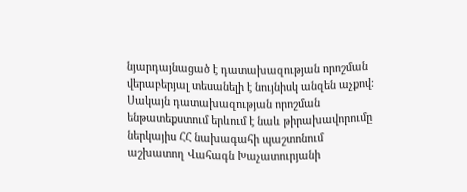նյարդայնացած է դատախազության որոշման վերաբերյալ տեսանելի է նույնիսկ անզեն աչքով: Սակայն դատախազության որոշման ենթատեքստում երևում է նաև թիրախավորումը ներկայիս ՀՀ նախագահի պաշտոնում աշխատող Վահագն Խաչատուրյանի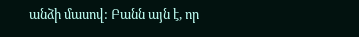անձի մասով: Բանն այն է, որ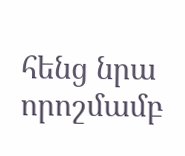հենց նրա որոշմամբ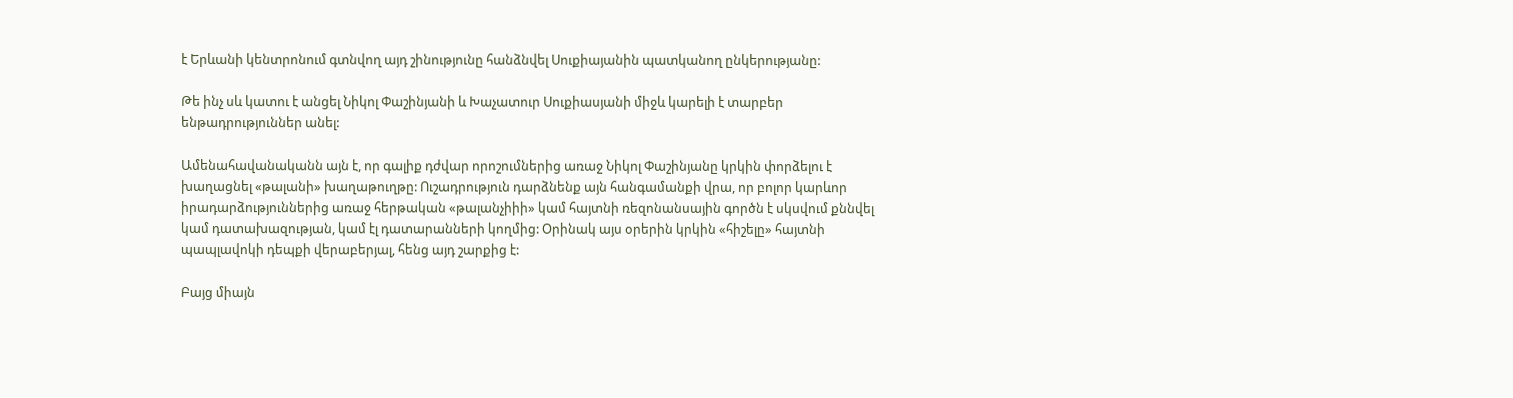է Երևանի կենտրոնում գտնվող այդ շինությունը հանձնվել Սուքիայանին պատկանող ընկերությանը:

Թե ինչ սև կատու է անցել Նիկոլ Փաշինյանի և Խաչատուր Սուքիասյանի միջև կարելի է տարբեր ենթադրություններ անել:

Ամենահավանականն այն է, որ գալիք դժվար որոշումներից առաջ Նիկոլ Փաշինյանը կրկին փորձելու է խաղացնել «թալանի» խաղաթուղթը: Ուշադրություն դարձնենք այն հանգամանքի վրա, որ բոլոր կարևոր իրադարձություններից առաջ հերթական «թալանչիիի» կամ հայտնի ռեզոնանսային գործն է սկսվում քննվել կամ դատախազության, կամ էլ դատարանների կողմից: Օրինակ այս օրերին կրկին «հիշելը» հայտնի պապլավոկի դեպքի վերաբերյալ, հենց այդ շարքից է:

Բայց միայն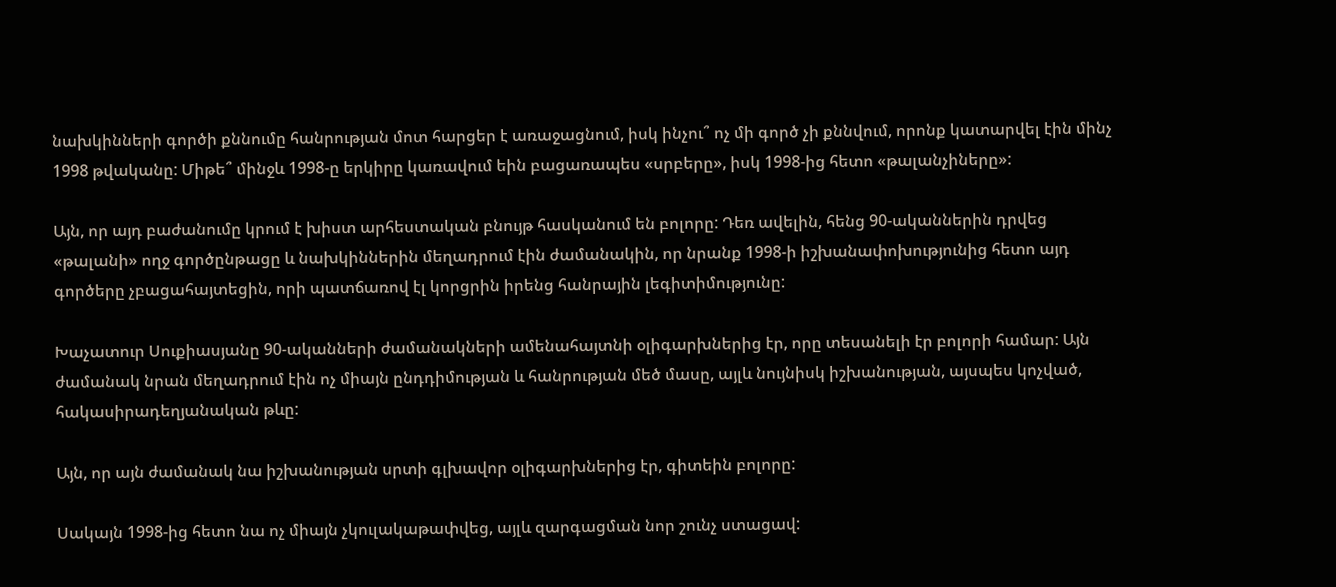նախկինների գործի քննումը հանրության մոտ հարցեր է առաջացնում, իսկ ինչու՞ ոչ մի գործ չի քննվում, որոնք կատարվել էին մինչ 1998 թվականը: Միթե՞ մինջև 1998-ը երկիրը կառավում եին բացառապես «սրբերը», իսկ 1998-ից հետո «թալանչիները»:

Այն, որ այդ բաժանումը կրում է խիստ արհեստական բնույթ հասկանում են բոլորը: Դեռ ավելին, հենց 90-ականներին դրվեց «թալանի» ողջ գործընթացը և նախկիններին մեղադրում էին ժամանակին, որ նրանք 1998-ի իշխանափոխությունից հետո այդ գործերը չբացահայտեցին, որի պատճառով էլ կորցրին իրենց հանրային լեգիտիմությունը:

Խաչատուր Սուքիասյանը 90-ականների ժամանակների ամենահայտնի օլիգարխներից էր, որը տեսանելի էր բոլորի համար: Այն ժամանակ նրան մեղադրում էին ոչ միայն ընդդիմության և հանրության մեծ մասը, այլև նույնիսկ իշխանության, այսպես կոչված, հակասիրադեղյանական թևը:

Այն, որ այն ժամանակ նա իշխանության սրտի գլխավոր օլիգարխներից էր, գիտեին բոլորը:

Սակայն 1998-ից հետո նա ոչ միայն չկուլակաթափվեց, այլև զարգացման նոր շունչ ստացավ: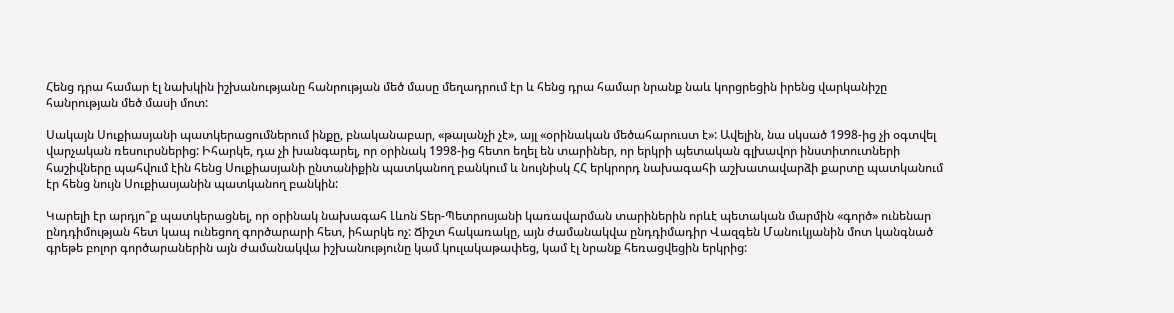Հենց դրա համար էլ նախկին իշխանությանը հանրության մեծ մասը մեղադրում էր և հենց դրա համար նրանք նաև կորցրեցին իրենց վարկանիշը հանրության մեծ մասի մոտ:

Սակայն Սուքիասյանի պատկերացումներում ինքը, բնականաբար, «թալանչի չէ», այլ «օրինական մեծահարուստ է»: Ավելին, նա սկսած 1998-ից չի օգտվել վարչական ռեսուրսներից: Իհարկե, դա չի խանգարել, որ օրինակ 1998-ից հետո եղել են տարիներ, որ երկրի պետական գլխավոր ինստիտուտների հաշիվները պահվում էին հենց Սուքիասյանի ընտանիքին պատկանող բանկում և նույնիսկ ՀՀ երկրորդ նախագահի աշխատավարձի քարտը պատկանում էր հենց նույն Սուքիասյանին պատկանող բանկին:

Կարելի էր արդյո՞ք պատկերացնել, որ օրինակ նախագահ Լևոն Տեր-Պետրոսյանի կառավարման տարիներին որևէ պետական մարմին «գործ» ունենար ընդդիմության հետ կապ ունեցող գործարարի հետ, իհարկե ոչ: Ճիշտ հակառակը, այն ժամանակվա ընդդիմադիր Վազգեն Մանուկյանին մոտ կանգնած գրեթե բոլոր գործարաներին այն ժամանակվա իշխանությունը կամ կուլակաթափեց, կամ էլ նրանք հեռացվեցին երկրից: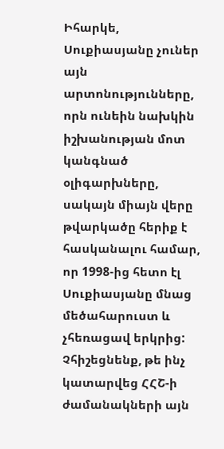Իհարկե, Սուքիասյանը չուներ այն արտոնությունները, որն ունեին նախկին իշխանության մոտ կանգնած օլիգարխները, սակայն միայն վերը թվարկածը հերիք է հասկանալու համար, որ 1998-ից հետո էլ Սուքիասյանը մնաց մեծահարուստ և չհեռացավ երկրից: Չհիշեցնենք, թե ինչ կատարվեց ՀՀՇ-ի ժամանակների այն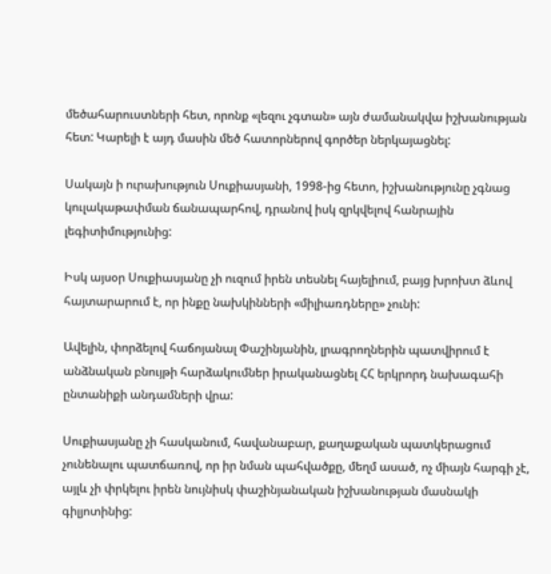մեծահարուստների հետ, որոնք «լեզու չգտան» այն ժամանակվա իշխանության հետ: Կարելի է այդ մասին մեծ հատորներով գործեր ներկայացնել:

Սակայն ի ուրախություն Սուքիասյանի, 1998-ից հետո, իշխանությունը չգնաց կուլակաթափման ճանապարհով, դրանով իսկ զրկվելով հանրային լեգիտիմությունից:

Իսկ այսօր Սուքիասյանը չի ուզում իրեն տեսնել հայելիում, բայց խրոխտ ձևով հայտարարում է, որ ինքը նախկինների «միլիառդները» չունի:

Ավելին, փորձելով հաճոյանալ Փաշինյանին, լրագրողներին պատվիրում է անձնական բնույթի հարձակումներ իրականացնել ՀՀ երկրորդ նախագահի ընտանիքի անդամների վրա:

Սուքիասյանը չի հասկանում, հավանաբար, քաղաքական պատկերացում չունենալու պատճառով, որ իր նման պահվածքը, մեղմ ասած, ոչ միայն հարգի չէ, այլև չի փրկելու իրեն նույնիսկ փաշինյանական իշխանության մասնակի գիլյոտինից: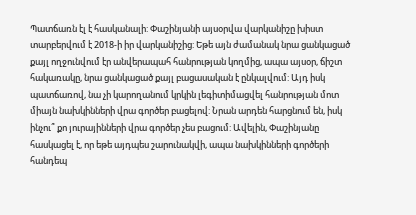Պատճառն էլ է հասկանալի: Փաշինյանի այսօրվա վարկանիշը խիստ տարբերվում է 2018-ի իր վարկանիշից: Եթե այն ժամանակ նրա ցանկացած քայլ ողջունվում էր անվերապահ հանրության կողմից, ապա այսօր, ճիշտ հակառակը, նրա ցանկացած քայլ բացասական է ընկալվում: Այդ իսկ պատճառով, նա չի կարողանում կրկին լեգիտիմացվել հանրության մոտ միայն նախկինների վրա գործեր բացելով: Նրան արդեն հարցնում են, իսկ ինչու՞ քո յուրայինների վրա գործեր չես բացում: Ավելին, Փաշինյանը հասկացել է, որ եթե այդպես շարունակվի, ապա նախկինների գործերի հանդեպ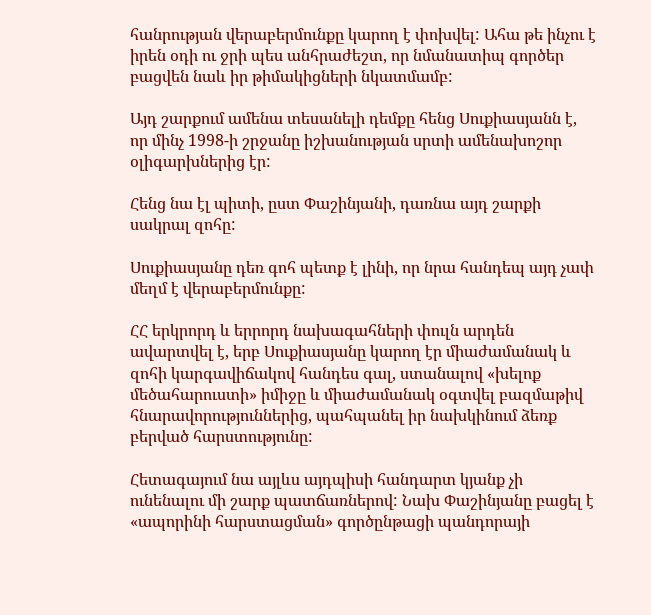հանրության վերաբերմունքը կարող է փոխվել: Ահա թե ինչու է իրեն օդի ու ջրի պես անհրաժեշտ, որ նմանատիպ գործեր բացվեն նաև իր թիմակիցների նկատմամբ:

Այդ շարքում ամենա տեսանելի դեմքը հենց Սուքիասյանն է, որ մինչ 1998-ի շրջանը իշխանության սրտի ամենախոշոր օլիգարխներից էր:

Հենց նա էլ պիտի, ըստ Փաշինյանի, դառնա այդ շարքի սակրալ զոհը:

Սուքիասյանը դեռ գոհ պետք է լինի, որ նրա հանդեպ այդ չափ մեղմ է վերաբերմունքը:

ՀՀ երկրորդ և երրորդ նախագահների փուլն արդեն ավարտվել է, երբ Սուքիասյանը կարող էր միաժամանակ և զոհի կարգավիճակով հանդես գալ, ստանալով «խելոք մեծահարուստի» իմիջը և միաժամանակ օգտվել բազմաթիվ հնարավորություններից, պահպանել իր նախկինում ձեռք բերված հարստությունը:

Հետագայում նա այլևս այդպիսի հանդարտ կյանք չի ունենալու մի շարք պատճառներով: Նախ Փաշինյանը բացել է «ապորինի հարստացման» գործընթացի պանդորայի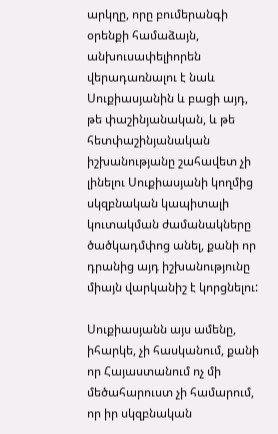արկղը, որը բումերանգի օրենքի համաձայն, անխուսափելիորեն վերադառնալու է նաև Սուքիասյանին և բացի այդ, թե փաշինյանական, և թե հետփաշինյանական իշխանությանը շահավետ չի լինելու Սուքիասյանի կողմից սկզբնական կապիտալի կուտակման ժամանակները ծածկադմփոց անել, քանի որ դրանից այդ իշխանությունը միայն վարկանիշ է կորցնելու:

Սուքիասյանն այս ամենը, իհարկե, չի հասկանում, քանի որ Հայաստանում ոչ մի մեծահարուստ չի համարում, որ իր սկզբնական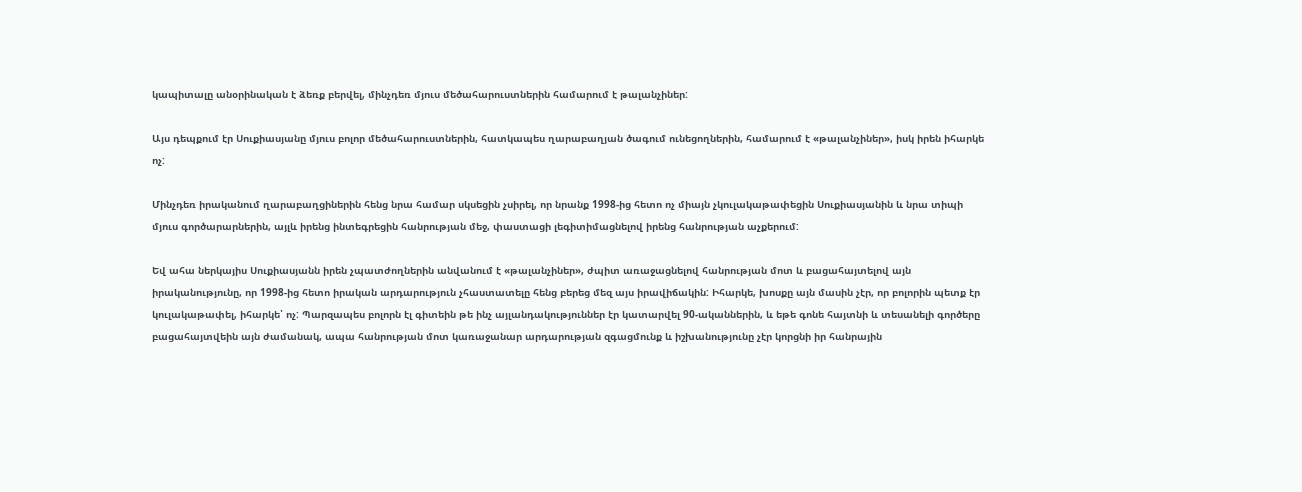կապիտալը անօրինական է ձեռք բերվել, մինչդեռ մյուս մեծահարուստներին համարում է թալանչիներ:

Այս դեպքում էր Սուքիասյանը մյուս բոլոր մեծահարուստներին, հատկապես ղարաբաղյան ծագում ունեցողներին, համարում է «թալանչիներ», իսկ իրեն իհարկե ոչ:

Մինչդեռ իրականում ղարաբաղցիներին հենց նրա համար սկսեցին չսիրել, որ նրանք 1998-ից հետո ոչ միայն չկուլակաթափեցին Սուքիասյանին և նրա տիպի մյուս գործարարներին, այլև իրենց ինտեգրեցին հանրության մեջ, փաստացի լեգիտիմացնելով իրենց հանրության աչքերում:

Եվ ահա ներկայիս Սուքիասյանն իրեն չպատժողներին անվանում է «թալանչիներ», ժպիտ առաջացնելով հանրության մոտ և բացահայտելով այն իրականությունը, որ 1998-ից հետո իրական արդարություն չհաստատելը հենց բերեց մեզ այս իրավիճակին: Իհարկե, խոսքը այն մասին չէր, որ բոլորին պետք էր կուլակաթափել, իհարկե՝ ոչ: Պարզապես բոլորն էլ գիտեին թե ինչ այլանդակություններ էր կատարվել 90-ականներին, և եթե գոնե հայտնի և տեսանելի գործերը բացահայտվեին այն ժամանակ, ապա հանրության մոտ կառաջանար արդարության զգացմունք և իշխանությունը չէր կորցնի իր հանրային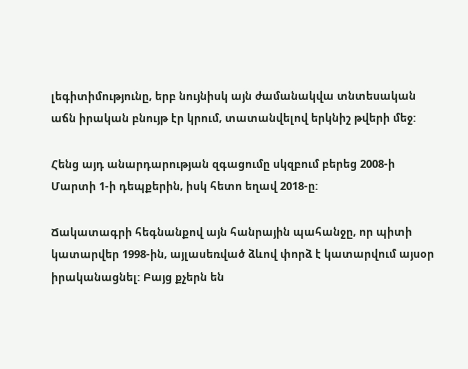լեգիտիմությունը, երբ նույնիսկ այն ժամանակվա տնտեսական աճն իրական բնույթ էր կրում, տատանվելով երկնիշ թվերի մեջ:

Հենց այդ անարդարության զգացումը սկզբում բերեց 2008-ի Մարտի 1-ի դեպքերին, իսկ հետո եղավ 2018-ը:

Ճակատագրի հեգնանքով այն հանրային պահանջը, որ պիտի կատարվեր 1998-ին, այլասեռված ձևով փորձ է կատարվում այսօր իրականացնել: Բայց քչերն են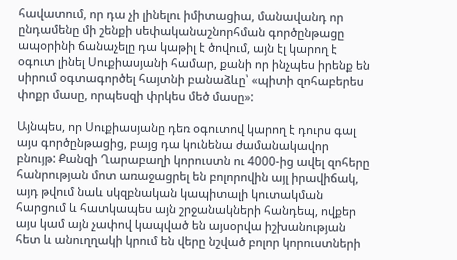հավատում, որ դա չի լինելու իմիտացիա, մանավանդ որ ընդամենը մի շենքի սեփականաշնորհման գործընթացը ապօրինի ճանաչելը դա կաթիլ է ծովում, այն էլ կարող է օգուտ լինել Սուքիասյանի համար, քանի որ ինչպես իրենք են սիրում օգտագործել հայտնի բանաձևը՝ «պիտի զոհաբերես փոքր մասը, որպեսզի փրկես մեծ մասը»:

Այնպես, որ Սուքիասյանը դեռ օգուտով կարող է դուրս գալ այս գործընթացից, բայց դա կունենա ժամանակավոր բնույթ: Քանզի Ղարաբաղի կորուստն ու 4000-ից ավել զոհերը հանրության մոտ առաջացրել են բոլորովին այլ իրավիճակ, այդ թվում նաև սկզբնական կապիտալի կուտակման հարցում և հատկապես այն շրջանակների հանդեպ, ովքեր այս կամ այն չափով կապված են այսօրվա իշխանության հետ և անուղղակի կրում են վերը նշված բոլոր կորուստների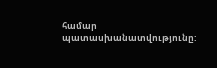համար պատասխանատվությունը: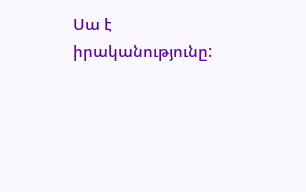Սա է իրականությունը: